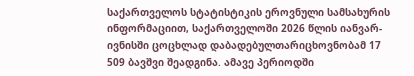საქართველოს სტატისტიკის ეროვნული სამსახურის ინფორმაციით, საქართველოში 2026 წლის იანვარ-ივნისში ცოცხლად დაბადებულთარიცხოვნობამ 17 509 ბავშვი შეადგინა. ამავე პერიოდში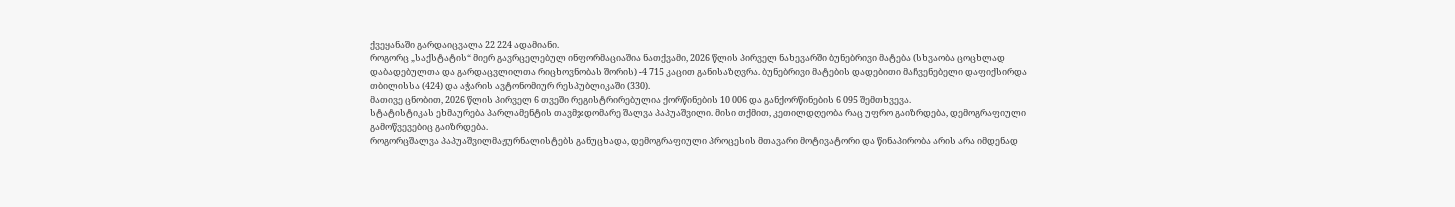ქვეყანაში გარდაიცვალა 22 224 ადამიანი.
როგორც „საქსტატის“ მიერ გავრცელებულ ინფორმაციაშია ნათქვამი, 2026 წლის პირველ ნახევარში ბუნებრივი მატება (სხვაობა ცოცხლად დაბადებულთა და გარდაცვლილთა რიცხოვნობას შორის) -4 715 კაცით განისაზღვრა. ბუნებრივი მატების დადებითი მაჩვენებელი დაფიქსირდა თბილისსა (424) და აჭარის ავტონომიურ რესპუბლიკაში (330).
მათივე ცნობით, 2026 წლის პირველ 6 თვეში რეგისტრირებულია ქორწინების 10 006 და განქორწინების 6 095 შემთხვევა.
სტატისტიკას ეხმაურება პარლამენტის თავმჯდომარე შალვა პაპუაშვილი. მისი თქმით, კეთილდღეობა რაც უფრო გაიზრდება, დემოგრაფიული გამოწვევებიც გაიზრდება.
როგორცშალვა პაპუაშვილმაჟურნალისტებს განუცხადა, დემოგრაფიული პროცესის მთავარი მოტივატორი და წინაპირობა არის არა იმდენად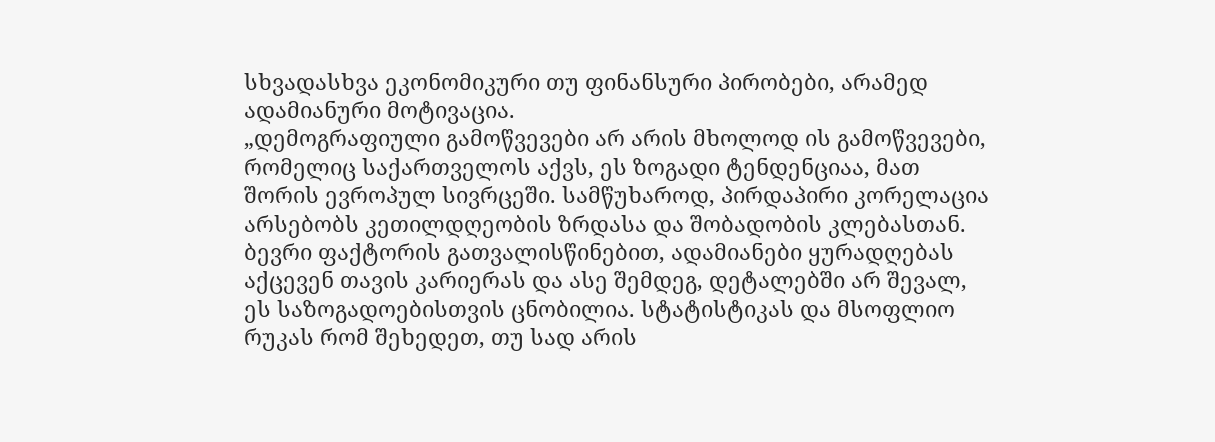სხვადასხვა ეკონომიკური თუ ფინანსური პირობები, არამედ ადამიანური მოტივაცია.
„დემოგრაფიული გამოწვევები არ არის მხოლოდ ის გამოწვევები, რომელიც საქართველოს აქვს, ეს ზოგადი ტენდენციაა, მათ შორის ევროპულ სივრცეში. სამწუხაროდ, პირდაპირი კორელაცია არსებობს კეთილდღეობის ზრდასა და შობადობის კლებასთან. ბევრი ფაქტორის გათვალისწინებით, ადამიანები ყურადღებას აქცევენ თავის კარიერას და ასე შემდეგ, დეტალებში არ შევალ, ეს საზოგადოებისთვის ცნობილია. სტატისტიკას და მსოფლიო რუკას რომ შეხედეთ, თუ სად არის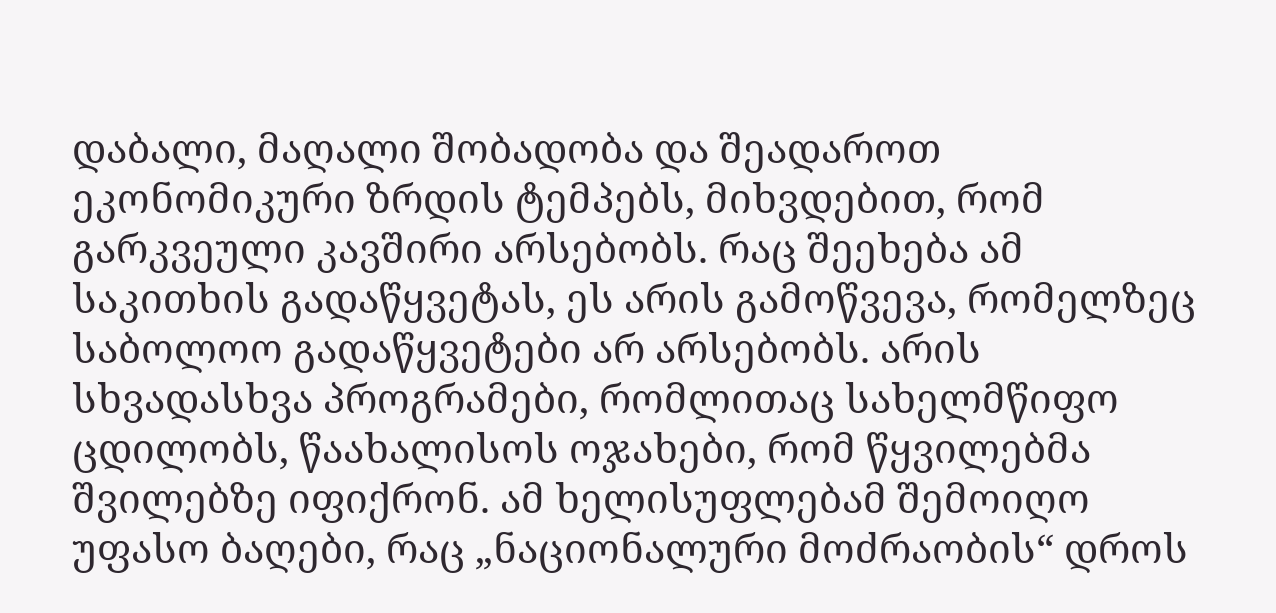დაბალი, მაღალი შობადობა და შეადაროთ ეკონომიკური ზრდის ტემპებს, მიხვდებით, რომ გარკვეული კავშირი არსებობს. რაც შეეხება ამ საკითხის გადაწყვეტას, ეს არის გამოწვევა, რომელზეც საბოლოო გადაწყვეტები არ არსებობს. არის სხვადასხვა პროგრამები, რომლითაც სახელმწიფო ცდილობს, წაახალისოს ოჯახები, რომ წყვილებმა შვილებზე იფიქრონ. ამ ხელისუფლებამ შემოიღო უფასო ბაღები, რაც „ნაციონალური მოძრაობის“ დროს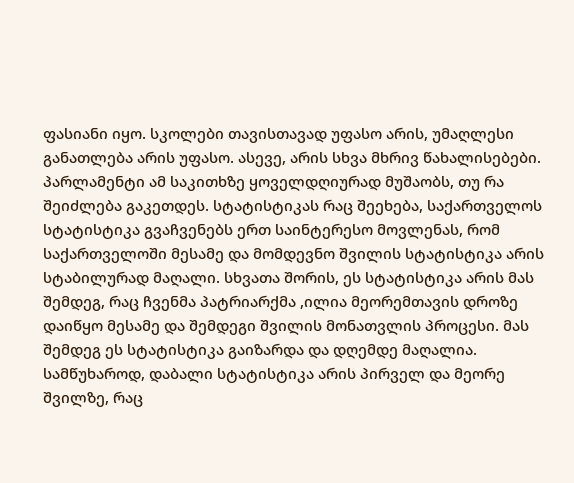ფასიანი იყო. სკოლები თავისთავად უფასო არის, უმაღლესი განათლება არის უფასო. ასევე, არის სხვა მხრივ წახალისებები. პარლამენტი ამ საკითხზე ყოველდღიურად მუშაობს, თუ რა შეიძლება გაკეთდეს. სტატისტიკას რაც შეეხება, საქართველოს სტატისტიკა გვაჩვენებს ერთ საინტერესო მოვლენას, რომ საქართველოში მესამე და მომდევნო შვილის სტატისტიკა არის სტაბილურად მაღალი. სხვათა შორის, ეს სტატისტიკა არის მას შემდეგ, რაც ჩვენმა პატრიარქმა ,ილია მეორემთავის დროზე დაიწყო მესამე და შემდეგი შვილის მონათვლის პროცესი. მას შემდეგ ეს სტატისტიკა გაიზარდა და დღემდე მაღალია. სამწუხაროდ, დაბალი სტატისტიკა არის პირველ და მეორე შვილზე, რაც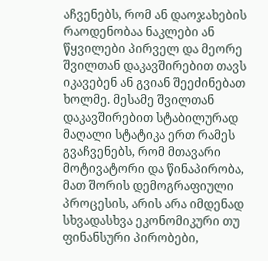აჩვენებს, რომ ან დაოჯახების რაოდენობაა ნაკლები ან წყვილები პირველ და მეორე შვილთან დაკავშირებით თავს იკავებენ ან გვიან შეეძინებათ ხოლმე. მესამე შვილთან დაკავშირებით სტაბილურად მაღალი სტატიკა ერთ რამეს გვაჩვენებს, რომ მთავარი მოტივატორი და წინაპირობა, მათ შორის დემოგრაფიული პროცესის, არის არა იმდენად სხვადასხვა ეკონომიკური თუ ფინანსური პირობები,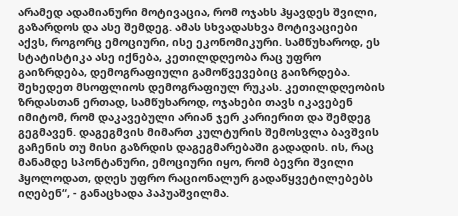არამედ ადამიანური მოტივაცია, რომ ოჯახს ჰყავდეს შვილი, გაზარდოს და ასე შემდეგ. ამას სხვადასხვა მოტივაციები აქვს, როგორც ემოციური, ისე ეკონომიკური. სამწუხაროდ, ეს სტატისტიკა ასე იქნება, კეთილდღეობა რაც უფრო გაიზრდება, დემოგრაფიული გამოწვევებიც გაიზრდება. შეხედეთ მსოფლიოს დემოგრაფიულ რუკას. კეთილდღეობის ზრდასთან ერთად, სამწუხაროდ, ოჯახები თავს იკავებენ იმიტომ, რომ დაკავებული არიან ჯერ კარიერით და შემდეგ გეგმავენ. დაგეგმვის მიმართ კულტურის შემოსვლა ბავშვის გაჩენის თუ მისი გაზრდის დაგეგმარებაში გადადის. ის, რაც მანამდე სპონტანური, ემოციური იყო, რომ ბევრი შვილი ჰყოლოდათ, დღეს უფრო რაციონალურ გადაწყვეტილებებს იღებენ“, - განაცხადა პაპუაშვილმა.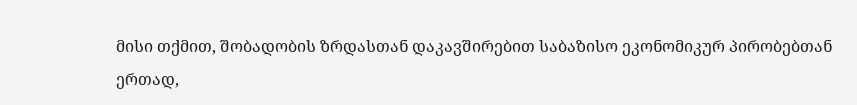მისი თქმით, შობადობის ზრდასთან დაკავშირებით საბაზისო ეკონომიკურ პირობებთან ერთად,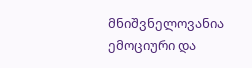მნიშვნელოვანია ემოციური და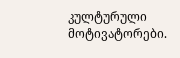კულტურული მოტივატორები.